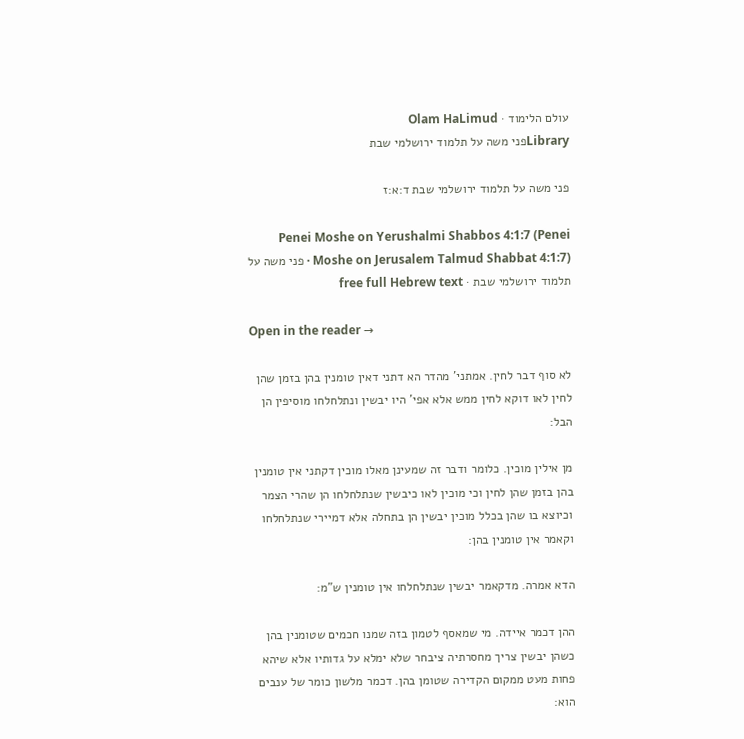עולם הלימוד · Olam HaLimud
Libraryפני משה על תלמוד ירושלמי שבת

פני משה על תלמוד ירושלמי שבת ד:א:ז

Penei Moshe on Yerushalmi Shabbos 4:1:7 (Penei Moshe on Jerusalem Talmud Shabbat 4:1:7) · פני משה על תלמוד ירושלמי שבת · free full Hebrew text

Open in the reader →

לא סוף דבר לחין. אמתני' מהדר הא דתני דאין טומנין בהן בזמן שהן לחין לאו דוקא לחין ממש אלא אפי' היו יבשין ונתלחלחו מוסיפין הן הבל:

מן אילין מוכין. כלומר ודבר זה שמעינן מאלו מוכין דקתני אין טומנין בהן בזמן שהן לחין וכי מוכין לאו כיבשין שנתלחלחו הן שהרי הצמר וכיוצא בו שהן בכלל מוכין יבשין הן בתחלה אלא דמיירי שנתלחלחו וקאמר אין טומנין בהן:

הדא אמרה. מדקאמר יבשין שנתלחלחו אין טומנין ש"מ:

ההן דכמר איידה. מי שמאסף לטמון בזה שמנו חכמים שטומנין בהן כשהן יבשין צריך מחסרתיה ציבחר שלא ימלא על גדותיו אלא שיהא פחות מעט ממקום הקדירה שטומן בהן. דכמר מלשון כומר של ענבים הוא: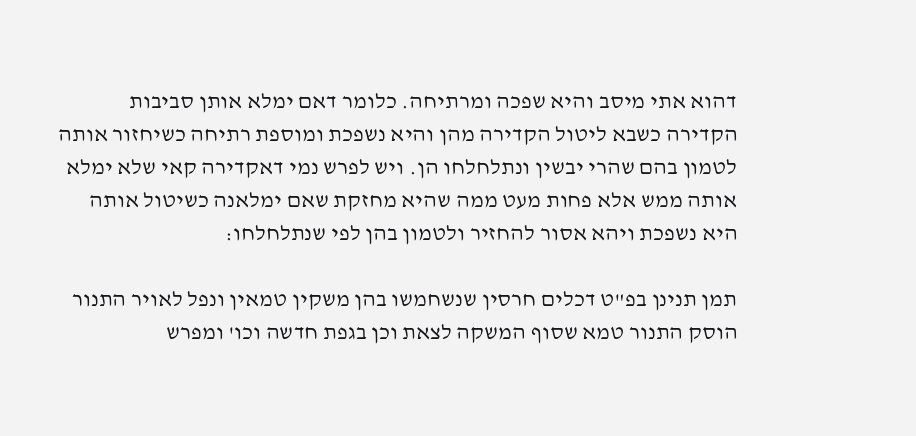דהוא אתי מיסב והיא שפכה ומרתיחה. כלומר דאם ימלא אותן סביבות הקדירה כשבא ליטול הקדירה מהן והיא נשפכת ומוספת רתיחה כשיחזור אותה לטמון בהם שהרי יבשין ונתלחלחו הן. ויש לפרש נמי דאקדירה קאי שלא ימלא אותה ממש אלא פחות מעט ממה שהיא מחזקת שאם ימלאנה כשיטול אותה היא נשפכת ויהא אסור להחזיר ולטמון בהן לפי שנתלחלחו:

תמן תנינן בפ"ט דכלים חרסין שנשחמשו בהן משקין טמאין ונפל לאויר התנור הוסק התנור טמא שסוף המשקה לצאת וכן בגפת חדשה וכו' ומפרש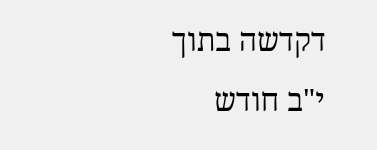דקדשה בתוך י"ב חודש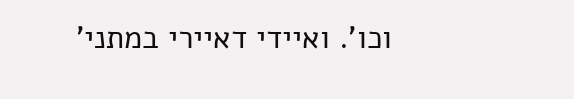וכו'. ואיידי דאיירי במתני'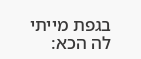בגפת מייתי לה הכא: